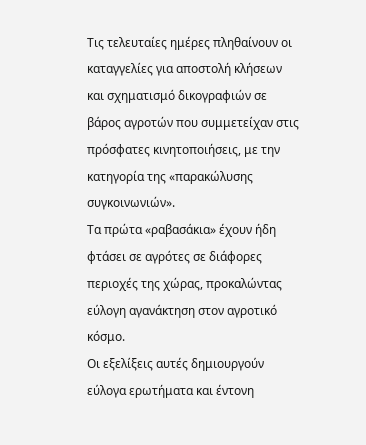Τις τελευταίες ημέρες πληθαίνουν οι καταγγελίες για αποστολή κλήσεων και σχηματισμό δικογραφιών σε βάρος αγροτών που συμμετείχαν στις πρόσφατες κινητοποιήσεις, με την κατηγορία της «παρακώλυσης συγκοινωνιών».
Τα πρώτα «ραβασάκια» έχουν ήδη φτάσει σε αγρότες σε διάφορες περιοχές της χώρας, προκαλώντας εύλογη αγανάκτηση στον αγροτικό κόσμο.
Οι εξελίξεις αυτές δημιουργούν εύλογα ερωτήματα και έντονη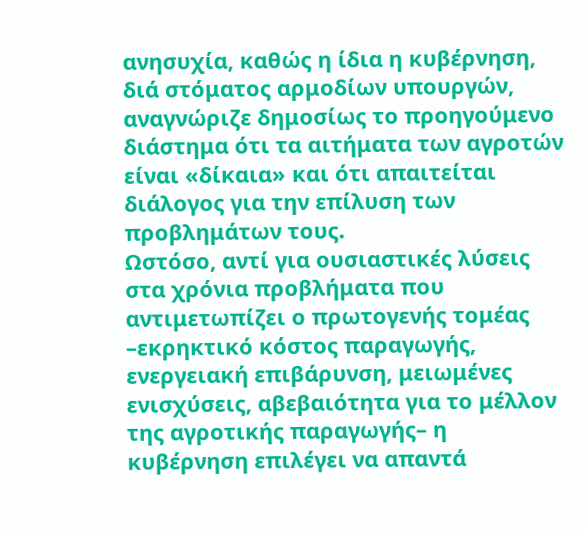ανησυχία, καθώς η ίδια η κυβέρνηση, διά στόματος αρμοδίων υπουργών, αναγνώριζε δημοσίως το προηγούμενο διάστημα ότι τα αιτήματα των αγροτών είναι «δίκαια» και ότι απαιτείται διάλογος για την επίλυση των προβλημάτων τους.
Ωστόσο, αντί για ουσιαστικές λύσεις στα χρόνια προβλήματα που αντιμετωπίζει ο πρωτογενής τομέας –εκρηκτικό κόστος παραγωγής, ενεργειακή επιβάρυνση, μειωμένες ενισχύσεις, αβεβαιότητα για το μέλλον της αγροτικής παραγωγής– η κυβέρνηση επιλέγει να απαντά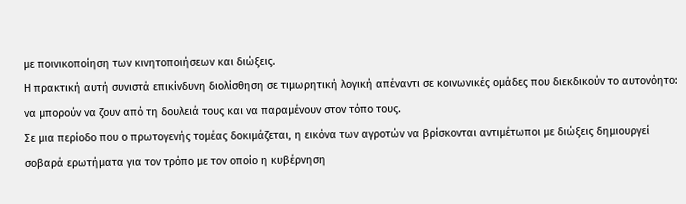με ποινικοποίηση των κινητοποιήσεων και διώξεις.
Η πρακτική αυτή συνιστά επικίνδυνη διολίσθηση σε τιμωρητική λογική απέναντι σε κοινωνικές ομάδες που διεκδικούν το αυτονόητο: να μπορούν να ζουν από τη δουλειά τους και να παραμένουν στον τόπο τους.
Σε μια περίοδο που ο πρωτογενής τομέας δοκιμάζεται, η εικόνα των αγροτών να βρίσκονται αντιμέτωποι με διώξεις δημιουργεί σοβαρά ερωτήματα για τον τρόπο με τον οποίο η κυβέρνηση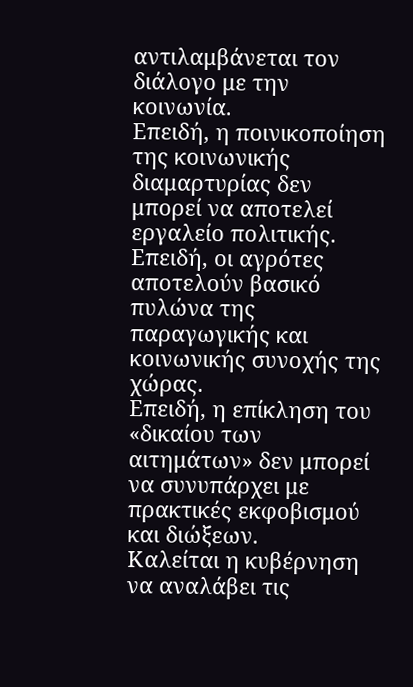αντιλαμβάνεται τον διάλογο με την κοινωνία.
Επειδή, η ποινικοποίηση της κοινωνικής διαμαρτυρίας δεν μπορεί να αποτελεί εργαλείο πολιτικής.
Επειδή, οι αγρότες αποτελούν βασικό πυλώνα της παραγωγικής και κοινωνικής συνοχής της χώρας.
Επειδή, η επίκληση του «δικαίου των αιτημάτων» δεν μπορεί να συνυπάρχει με πρακτικές εκφοβισμού και διώξεων.
Καλείται η κυβέρνηση να αναλάβει τις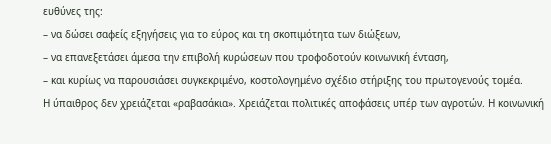ευθύνες της:
– να δώσει σαφείς εξηγήσεις για το εύρος και τη σκοπιμότητα των διώξεων,
– να επανεξετάσει άμεσα την επιβολή κυρώσεων που τροφοδοτούν κοινωνική ένταση,
– και κυρίως να παρουσιάσει συγκεκριμένο, κοστολογημένο σχέδιο στήριξης του πρωτογενούς τομέα.
Η ύπαιθρος δεν χρειάζεται «ραβασάκια». Χρειάζεται πολιτικές αποφάσεις υπέρ των αγροτών. Η κοινωνική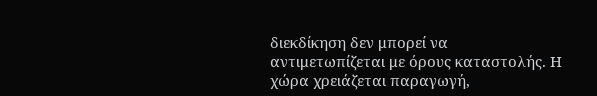διεκδίκηση δεν μπορεί να αντιμετωπίζεται με όρους καταστολής. Η χώρα χρειάζεται παραγωγή,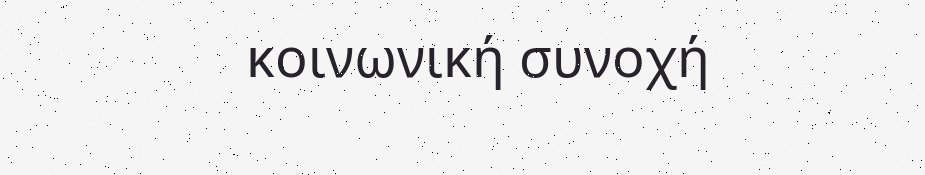κοινωνική συνοχή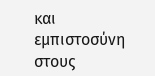και εμπιστοσύνη στους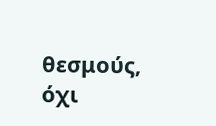θεσμούς, όχι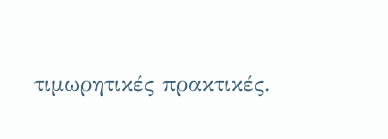τιμωρητικές πρακτικές.